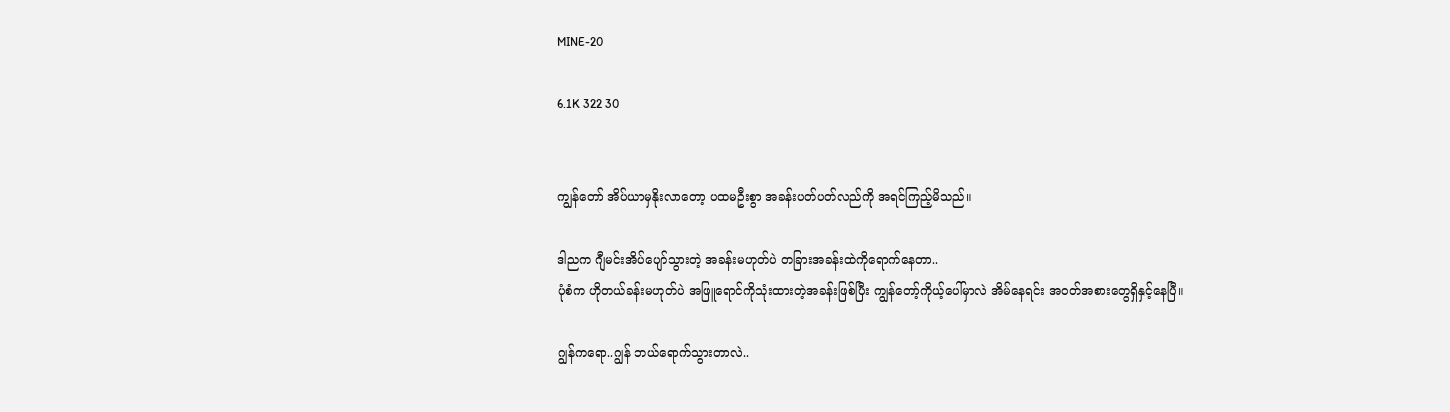MINE-20

6.1K 322 30


ကျွန်တော် အိပ်ယာမှနိုးလာတော့ ပထမဦးစွာ အခန်းပတ်ပတ်လည်ကို အရင်ကြည့်မိသည်။

ဒါညက ဂျီမင်းအိပ်ပျော်သွားတဲ့ အခန်းမဟုတ်ပဲ တခြားအခန်းထဲကိုရောက်နေတာ..
ပုံစံက ဟိုတယ်ခန်းမဟုတ်ပဲ အဖြူရောင်ကိုသုံးထားတဲ့အခန်းဖြစ်ပြီး ကျွန်တော့်ကိုယ့်ပေါ်မှာလဲ အိမ်နေရင်း အဝတ်အစားတွေရှိနှင့်နေပြီ။

ဂျွန်ကရော..ဂျွန် ဘယ်ရောက်သွားတာလဲ..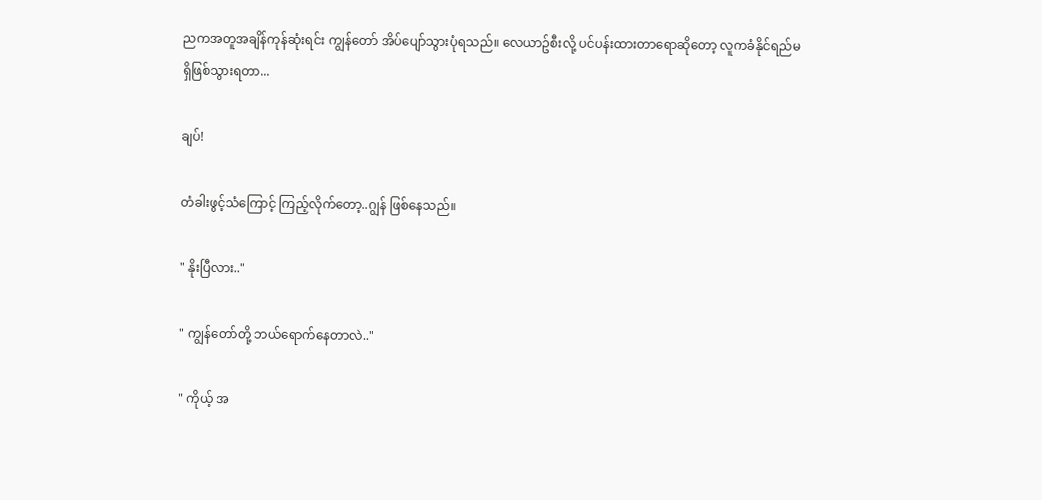ညကအတူအချိန်ကုန်ဆုံးရင်း ကျွန်တော် အိပ်ပျော်သွားပုံရသည်။ လေယာဥ်စီးလို့ ပင်ပန်းထားတာရောဆိုတော့ လူကခံနိုင်ရည်မရှိဖြစ်သွားရတာ...

ချပ်!

တံခါးဖွင့်သံကြောင့် ကြည့်လိုက်တော့..ဂျွန် ဖြစ်နေသည်။

" နိုးပြီလား.."

" ကျွန်တော်တို့ ဘယ်ရောက်နေတာလဲ.."

" ကိုယ့် အ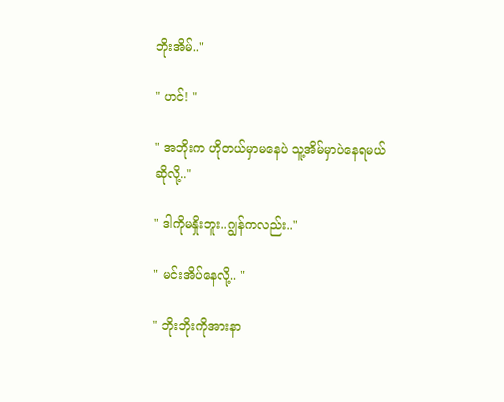ဘိုးအိမ်.."

" ဟင်! "

" အဘိုးက ဟိုတယ်မှာမနေပဲ သူ့အိမ်မှာပဲနေရမယ်ဆိုလို့.."

" ဒါကိုမနှိုးဘူး..ဂျွန်ကလည်း.."

" မင်းအိပ်နေလို့.. "

" ဘိုးဘိုးကိုအားနာ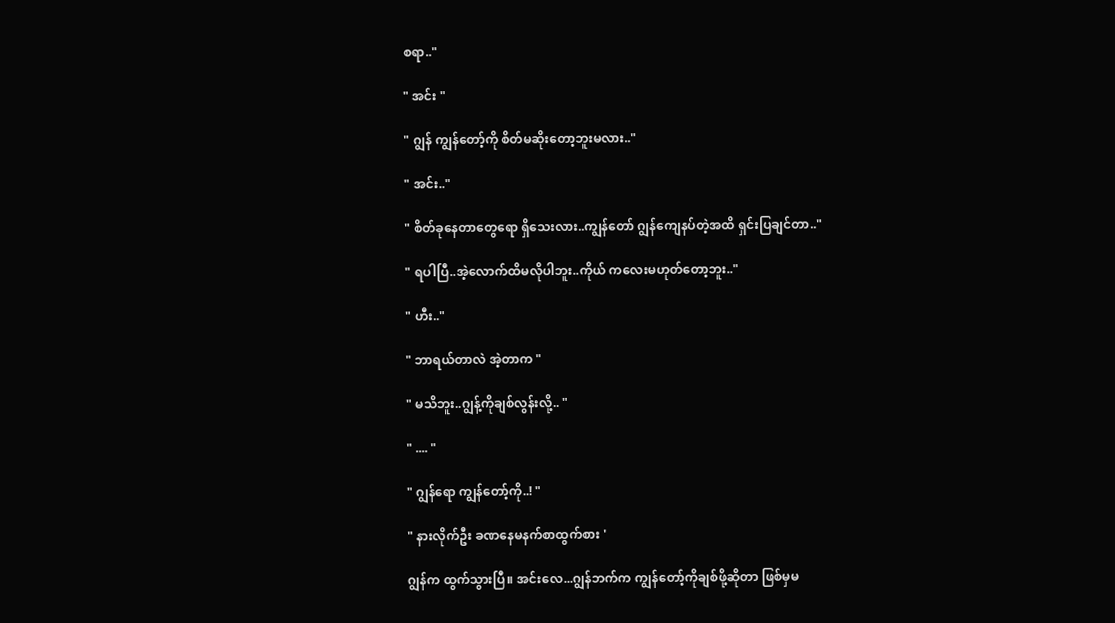စရာ.."

" အင်း "

" ဂျွန် ကျွန်တော့်ကို စိတ်မဆိုးတော့ဘူးမလား.."

" အင်း.."

" စိတ်ခုနေတာတွေရော ရှိသေးလား..ကျွန်တော် ဂျွန်ကျေနပ်တဲ့အထိ ရှင်းပြချင်တာ.."

" ရပါပြီ..အဲ့လောက်ထိမလိုပါဘူး..ကိုယ် ကလေးမဟုတ်တော့ဘူး.."

" ဟီး.."

" ဘာရယ်တာလဲ အဲ့တာက "

" မသိဘူး..ဂျွန့်ကိုချစ်လွန်းလို့.. "

" .... "

" ဂျွန်ရော ကျွန်တော့်ကို..! "

" နားလိုက်ဦး ခဏနေမနက်စာထွက်စား '

ဂျွန်က ထွက်သွားပြီ။ အင်းလေ...ဂျွန်ဘက်က ကျွန်တော့်ကိုချစ်ဖို့ဆိုတာ ဖြစ်မှမ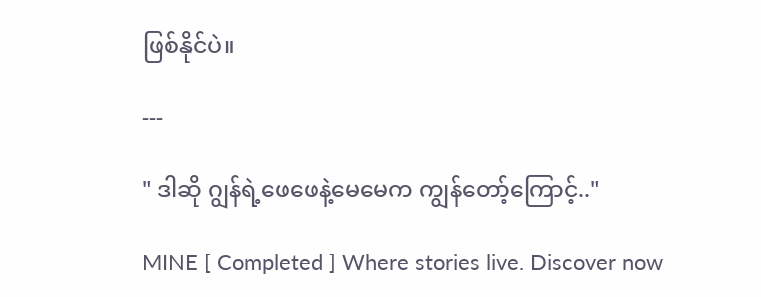ဖြစ်နိုင်ပဲ။

---

" ဒါဆို ဂျွန်ရဲ့ဖေဖေနဲ့မေမေက ကျွန်တော့်ကြောင့်.."

MINE [ Completed ] Where stories live. Discover now